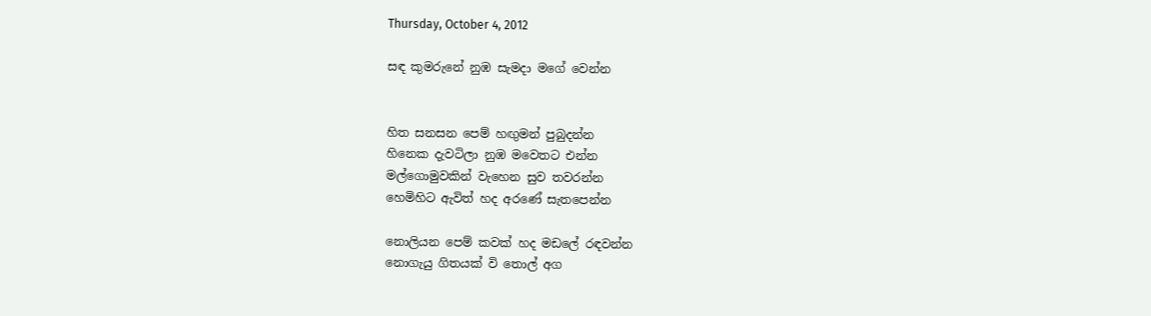Thursday, October 4, 2012

සඳ කුමරුනේ නුඹ සැමදා මගේ වෙන්න


හිත සනසන පෙම් හඟුමන් පුබුදන්න
හිනෙක දැවටිලා නුඹ මවෙතට එන්න
මල්ගොමුවකින් වැහෙන සුව තවරන්න
හෙමිහිට ඇවිත් හද අරණේ සැතපෙන්න

නොලියන පෙම් කවක් හද මඩලේ රඳවන්න
නොගැයු ගිතයක් වි තොල් අග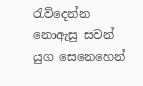රැව්දෙන්න
නොඇසු සවන් යුග සෙනෙහෙන්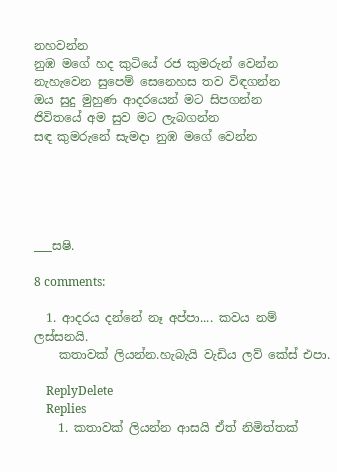නහවන්න
නුඹ මගේ හද කුටියේ රජ කුමරුන් වෙන්න
නැහැවෙන සුපෙම් සෙනෙහස තව විඳගන්න
ඔය සුදු මුහුණ ආදරයෙන් මට සිපගන්න
ජිවිතයේ අම සුව මට ලැබගන්න
සඳ කුමරුනේ සැමදා නුඹ මගේ වෙන්න





___සෂි.

8 comments:

  1. ආදරය දන්නේ නෑ අප්පා.... කවය නම් ලස්සනයි.
    කතාවක් ලියන්න.හැබැයි වැඩිය ලව් කේස් එපා.

    ReplyDelete
    Replies
    1. කතාවක් ලියන්න ආසයි ඒත් නිමිත්තක්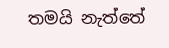තමයි නැත්තේ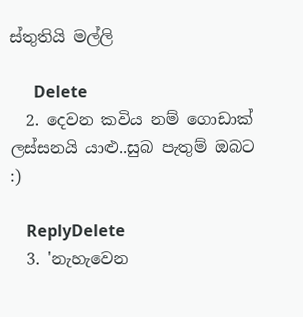ස්තුතියි මල්ලි

      Delete
  2. දෙවන කවිය නම් ගොඩාක් ලස්සනයි යාළු..සුබ පැතුම් ඔබට :)

    ReplyDelete
  3. 'නැහැවෙන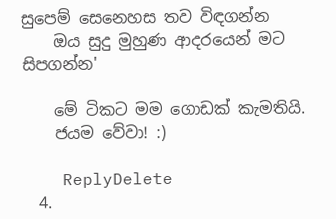සුපෙම් සෙනෙහස තව විඳගන්න
    ඔය සුදු මුහුණ ආදරයෙන් මට සිපගන්න'

    මේ ටිකට මම ගොඩක් කැමතියි.
    ජයම වේවා! :)

    ReplyDelete
  4.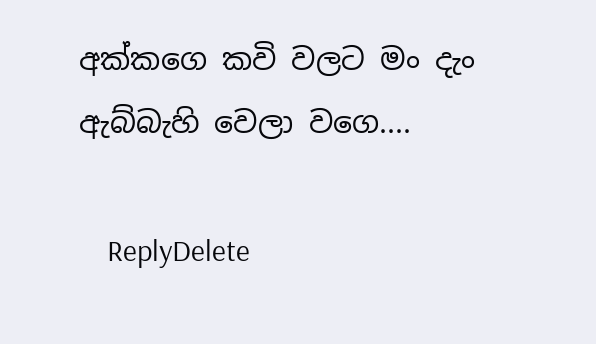අක්කගෙ කවි වලට මං දැං ඇබ්බැහි වෙලා වගෙ....

    ReplyDelete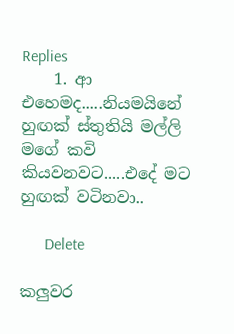Replies
    1. ආ එහෙමද.....නියමයිනේ හුඟක් ස්තුතියි මල්ලි මගේ කවි කියවනවට.....එදේ මට හුඟක් වටිනවා..

      Delete

කලුවර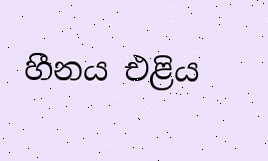හීනය එළිය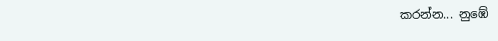කරන්න... නුඹේ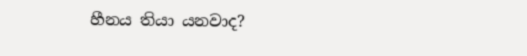හීනය තියා යනවාද?